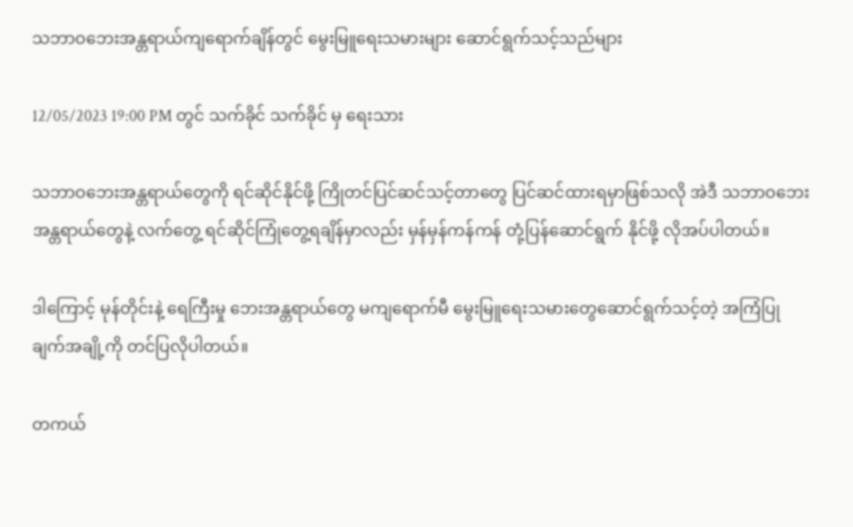သဘာဝဘေးအန္တရာယ်ကျရောက်ချိန်တွင် မွေးမြူရေးသမားများ ဆောင်ရွက်သင့်သည်များ

12/05/2023 19:00 PM တွင် သက်ခိုင် သက်ခိုင် မှ ရေးသား

သဘာဝဘေးအန္တရာယ်တွေကို ရင်ဆိုင်နိုင်ဖို့ ကြိုတင်ပြင်ဆင်သင့်တာတွေ ပြင်ဆင်ထားရမှာဖြစ်သလို အဲဒီ သဘာဝဘေးအန္တရာယ်တွေနဲ့ လက်တွေ့ ရင်ဆိုင်ကြုံတွေ့ရချိန်မှာလည်း မှန်မှန်ကန်ကန် တုံ့ပြန်ဆောင်ရွက် နိုင်ဖို့ လိုအပ်ပါတယ်။

ဒါကြောင့် မုန်တိုင်းနဲ့ ရေကြီးမှု ဘေးအန္တရာယ်တွေ မကျရောက်မီ မွေးမြူရေးသမားတွေဆောင်ရွက်သင့်တဲ့ အကြံပြုချက်အချို့ကို တင်ပြလိုပါတယ်။

တကယ်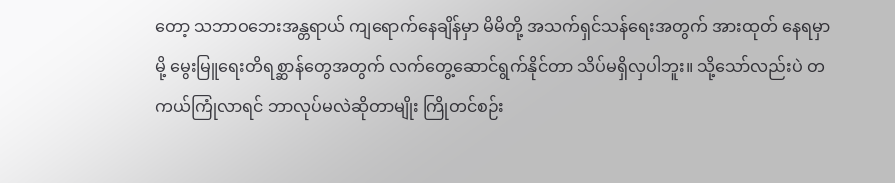တော့ သဘာဝဘေးအန္တရာယ် ကျရောက်နေချိန်မှာ မိမိတို့ အသက်ရှင်သန်ရေးအတွက် အားထုတ် နေရမှာမို့ မွေးမြူရေးတိရစ္ဆာန်တွေအတွက် လက်တွေ့ဆောင်ရွက်နိုင်တာ သိပ်မရှိလှပါဘူး။ သို့သော်လည်းပဲ တကယ်ကြုံလာရင် ဘာလုပ်မလဲဆိုတာမျိုး ကြိုတင်စဉ်း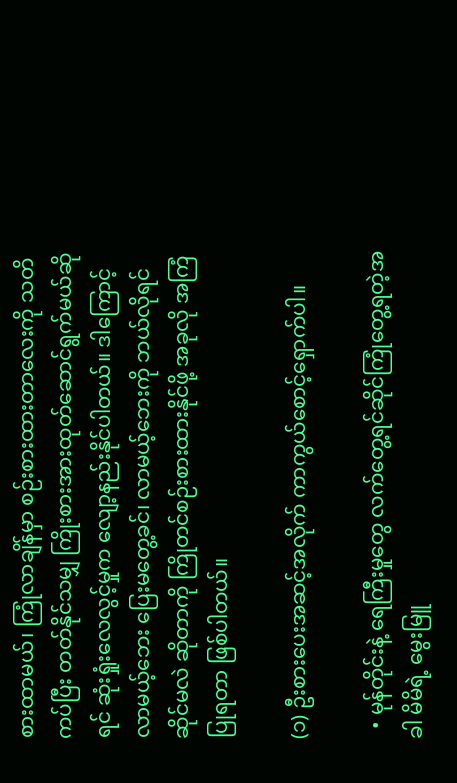စားထာမယ်၊ ကြုံလာချိန်မှာ စဉ်းစားထားတာလေးကို သတိကပ်ပြီး တတ်နိုင်သမျှ ကြိုးစားအားထုတ်ဆောင်ရွက်မယ်ဆိုရင် ဆုံးရှုံးလေလွင့်မှုက လျော့နည်းနိုင်ပါတယ်။ ဒါကြောင့် လာမယ့်ဘေး ပြေးမတွေ့ခင်၊ လာမယ့်ဘေးကို ဘယ်လိုရင်ဆိုင်မလဲ ဆိုတာကို ကြိုတင်စဉ်းစားထားနိုင်ဖို့ အခုလို အကြံပြုရတာ ဖြစ်ပါတယ်။

(၁) ဦးစားပေးအဆင့်အလိုက် ကာကွယ်စောင့်ရှောက်ပါ။

  • မုန်တိုင်းနဲ့ ‌ရေကြီးမှုတွေ လက်တွေ့ရင်ဆိုင်ကြုံတွေ့ရတဲ့အခါ မိမိရဲ့ မွေးမြူ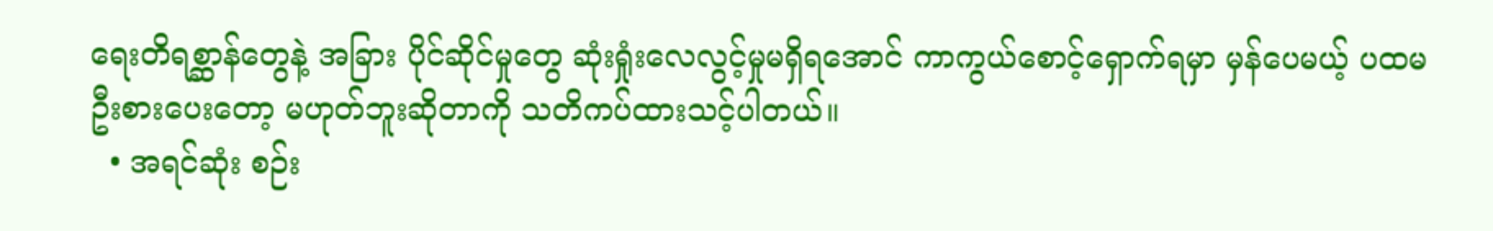ရေးတိရစ္ဆာန်တွေနဲ့ အခြား ပိုင်ဆိုင်မှုတွေ ဆုံးရှုံးလေလွင့်မှုမရှိရအောင် ကာကွယ်စောင့်ရှောက်ရမှာ မှန်ပေမယ့် ပထမဦးစားပေးတော့ မဟုတ်ဘူးဆိုတာကို သတိကပ်ထားသင့်ပါတယ်။
  • အရင်ဆုံး စဉ်း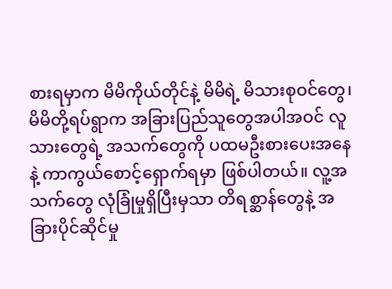စားရမှာက မိမိကိုယ်တိုင်နဲ့ မိမိရဲ့ မိသားစုဝင်တွေ၊ မိမိတို့ရပ်ရွာက အခြားပြည်သူတွေအပါအဝင် လူသားတွေရဲ့ အသက်တွေကို ပထမဦးစားပေးအနေနဲ့ ကာကွယ်စောင့်ရှောက်ရမှာ ဖြစ်ပါတယ်။ လူ့အသက်တွေ လုံခြုံမှုရှိပြီးမှသာ တိရစ္ဆာန်တွေနဲ့ အခြားပိုင်ဆိုင်မှု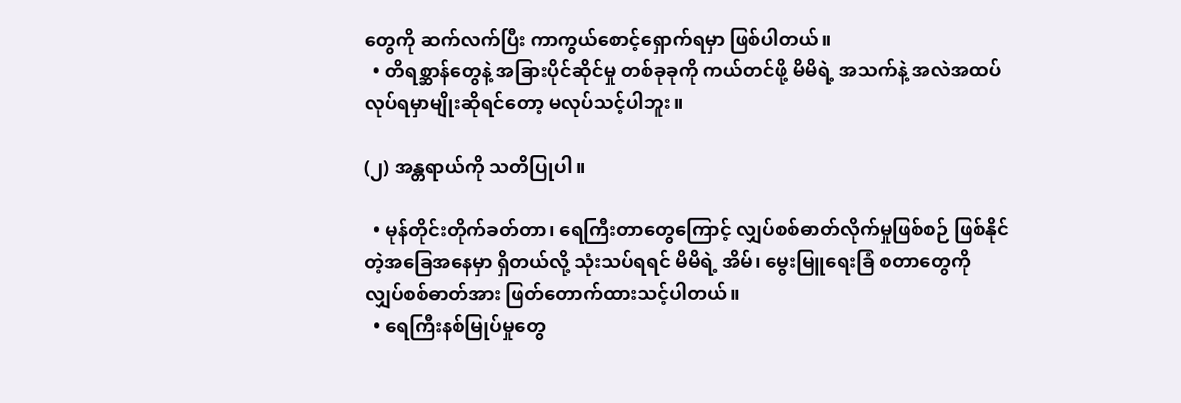တွေကို ဆက်လက်ပြီး ကာကွယ်စောင့်ရှောက်ရမှာ ဖြစ်ပါတယ်။
  • တိရစ္ဆာန်တွေနဲ့ အခြားပိုင်ဆိုင်မှု တစ်ခုခုကို ကယ်တင်ဖို့ မိမိရဲ့ အသက်နဲ့ အလဲအထပ်လုပ်ရမှာမျိုးဆိုရင်တော့ မလုပ်သင့်ပါဘူး။

(၂) အန္တရာယ်ကို သတိပြုပါ။

  • မုန်တိုင်းတိုက်ခတ်တာ၊ ရေကြီးတာတွေကြောင့် လျှပ်စစ်ဓာတ်လိုက်မှုဖြစ်စဉ် ဖြစ်နိုင်တဲ့အခြေအနေမှာ ရှိတယ်လို့ သုံးသပ်ရရင် မိမိရဲ့ အိမ်၊ မွေးမြူရေးခြံ စတာတွေကို လျှပ်စစ်ဓာတ်အား ဖြတ်တောက်ထားသင့်ပါတယ်။
  • ရေကြီးနစ်မြုပ်မှုတွေ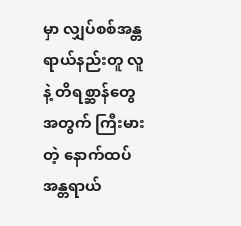မှာ လျှပ်စစ်အန္တရာယ်နည်းတူ လူနဲ့ တိရစ္ဆာန်တွေအတွက် ကြီးမားတဲ့ နောက်ထပ် အန္တရာယ်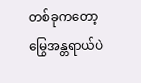တစ်ခုကတော့ မြွေအန္တရာယ်ပဲ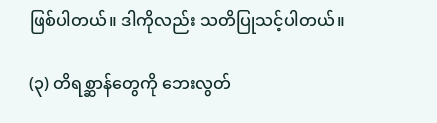ဖြစ်ပါတယ်။ ဒါကိုလည်း သတိပြုသင့်ပါတယ်။

(၃) တိရစ္ဆာန်တွေကို ဘေးလွတ်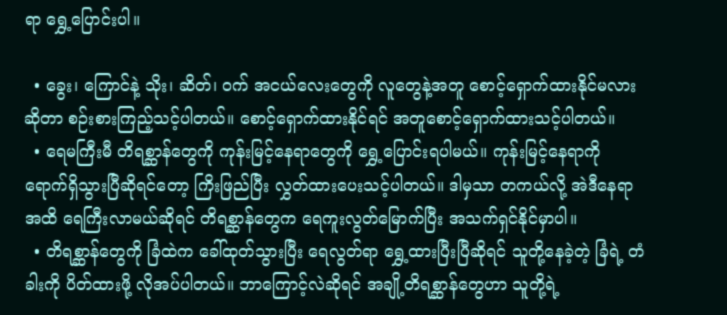ရာ ရွှေ့ပြောင်းပါ။

  • ခွေး၊ ကြောင်နဲ့ သိုး၊ ဆိတ်၊ ဝက် အငယ်လေးတွေကို လူတွေနဲ့အတူ စောင့်ရှောက်ထားနိုင်မလား ဆိုတာ စဉ်းစားကြည့်သင့်ပါတယ်။ စောင့်ရှောက်ထားနိုင်ရင် အတူစောင့်ရှောက်ထားသင့်ပါတယ်။
  • ရေမကြီးမီ တိရစ္ဆာန်တွေကို ကုန်းမြင့်နေရာတွေကို ရွှေ့ပြောင်းရပါမယ်။ ကုန်းမြင့်နေရာကို ရောက်ရှိသွားပြီဆိုရင်တော့ ကြိးဖြည်ပြီး လွှတ်ထားပေးသင့်ပါတယ်။ ဒါမှသာ တကယ်လို့ အဲဒီနေရာအထိ ရေကြီးလာမယ်ဆိုရင် တိရစ္ဆာန်တွေက ရေကူးလွတ်မြောက်ပြီး အသက်ရှင်နိုင်မှာပါ။
  • တိရစ္ဆာန်တွေကို ခြံထဲက ခေါ်ထုတ်သွားပြီး ရေလွတ်ရာ ရွှေ့ထားပြီးပြီဆိုရင် သူတို့နေခဲ့တဲ့ ခြံရဲ့ တံခါးကို ပိတ်ထားဖို့ လိုအပ်ပါတယ်။ ဘာကြောင့်လဲဆိုရင် အချို့တိရစ္ဆာန်တွေဟာ သူတို့ရဲ့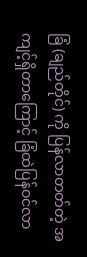ခြံ (ချည်တိုင်) ကို ပြန်လာတတ်တဲ့ အကျင့်ရှိတာကြောင့် ခြံထဲပြန်ဝင်လာ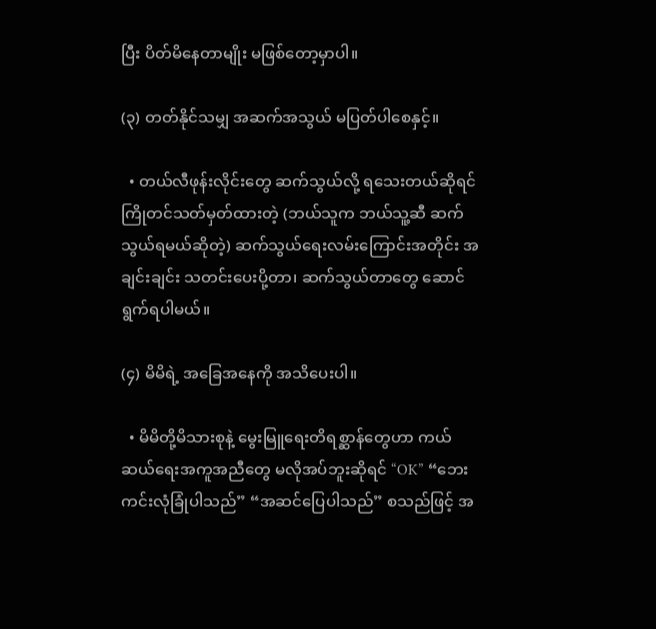ပြီး ပိတ်မိနေတာမျိုး မဖြစ်တော့မှာပါ။

(၃) တတ်နိုင်သမျှ အဆက်အသွယ် မပြတ်ပါစေနှင့်။

  • တယ်လီဖုန်းလိုင်းတွေ ဆက်သွယ်လို့ ရသေးတယ်ဆိုရင် ကြိုတင်သတ်မှတ်ထားတဲ့ (ဘယ်သူက ဘယ်သူ့ဆီ ဆက်သွယ်ရမယ်ဆိုတဲ့) ဆက်သွယ်ရေးလမ်းကြောင်းအတိုင်း အချင်းချင်း သတင်းပေးပို့တာ၊ ဆက်သွယ်တာတွေ ဆောင်ရွက်ရပါမယ်။

(၄) မိမိရဲ့ အခြေအနေကို အသိပေးပါ။

  • မိမိတို့မိသားစုနဲ့ မွေးမြူရေးတိရစ္ဆာန်တွေဟာ ကယ်ဆယ်ရေးအကူအညီတွေ မလိုအပ်ဘူးဆိုရင် “OK” “ဘေးကင်းလုံခြုံပါသည်” “အဆင်ပြေပါသည်” စသည်ဖြင့် အ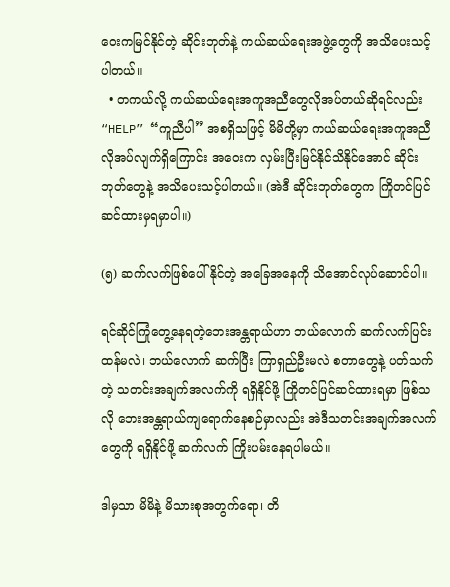ဝေးကမြင်နိုင်တဲ့ ဆိုင်းဘုတ်နဲ့ ကယ်ဆယ်ရေးအဖွဲ့တွေကို အသိပေးသင့်ပါတယ်။
  • တကယ်လို့ ကယ်ဆယ်ရေးအကူအညီတွေလိုအပ်တယ်ဆိုရင်လည်း “HELP” “ကူညီပါ” အစရှိသဖြင့် မိမိတို့မှာ ကယ်ဆယ်ရေးအကူအညီ လိုအပ်လျက်ရှိကြောင်း အဝေးက လှမ်းပြီးမြင်နိုင်သိနိုင်အောင် ဆိုင်းဘုတ်တွေနဲ့ အသိပေးသင့်ပါတယ်။ (အဲဒီ ဆိုင်းဘုတ်တွေက ကြိုတင်ပြင်ဆင်ထားမှရမှာပါ။)

(၅) ဆက်လက်ဖြစ်ပေါ်နိုင်တဲ့ အခြေအနေကို သိအောင်လုပ်ဆောင်ပါ။

ရင်ဆိုင်ကြုံတွေ့နေရတဲ့ဘေးအန္တရာယ်ဟာ ဘယ်လောက် ဆက်လက်ပြင်းထန်မလဲ၊ ဘယ်လောက် ဆက်ပြီး ကြာရှည်ဦးမလဲ စတာတွေနဲ့ ပတ်သက်တဲ့ သတင်းအချက်အလက်ကို ရရှိနိုင်ဖို့ ကြိုတင်ပြင်ဆင်ထားရမှာ ဖြစ်သလို ဘေးအန္တရာယ်ကျရောက်နေစဉ်မှာလည်း အဲဒီသတင်းအချက်အလက်တွေကို ရရှိနိုင်ဖို့ ဆက်လက် ကြိုးပမ်းနေရပါမယ်။

ဒါမှသာ မိမိနဲ့ မိသားစုအတွက်ရော၊ တိ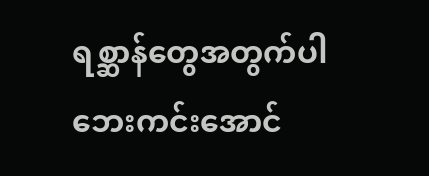ရစ္ဆာန်တွေအတွက်ပါ ဘေးကင်းအောင်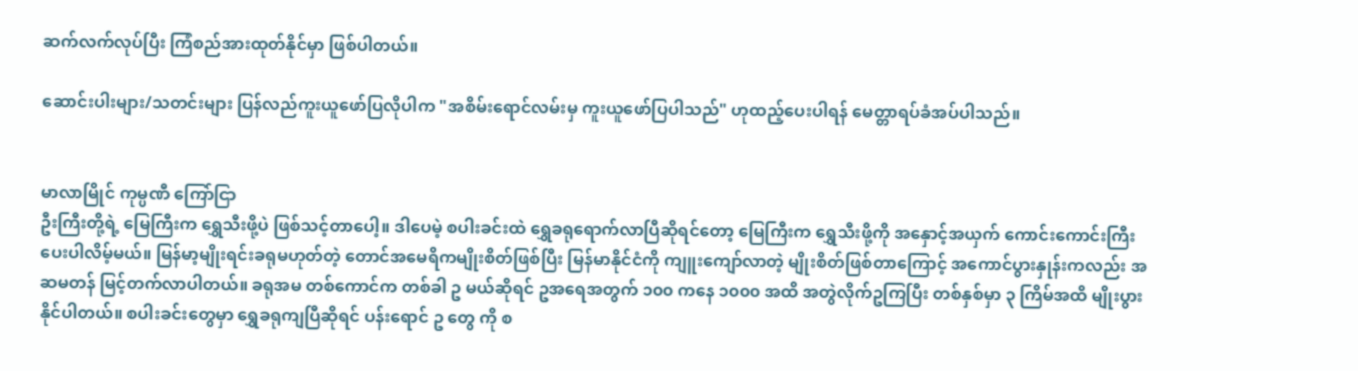ဆက်လက်လုပ်ပြီး ကြံစည်အားထုတ်နိုင်မှာ ဖြစ်ပါတယ်။

ဆောင်းပါးများ/သတင်းများ ပြန်လည်ကူးယူဖော်ပြလိုပါက "အစိမ်းရောင်လမ်းမှ ကူးယူဖော်ပြပါသည်" ဟုထည့်ပေးပါရန် မေတ္တာရပ်ခံအပ်ပါသည်။


မာလာမြိုင် ကုမ္ပဏီ ကြော်ငြာ
ဦးကြီးတို့ရဲ့ မြေကြီးက ရွှေသီးဖို့ပဲ ဖြစ်သင့်တာပေါ့။ ဒါပေမဲ့ စပါးခင်းထဲ ရွှေခရုရောက်လာပြီဆိုရင်တော့ မြေကြီးက ရွှေသီးဖို့ကို အနှောင့်အယှက် ကောင်းကောင်းကြီးပေးပါလိမ့်မယ်။ မြန်မာ့မျိုးရင်းခရုမဟုတ်တဲ့ တောင်အမေရိကမျိုးစိတ်ဖြစ်ပြီး မြန်မာနိုင်ငံကို ကျူးကျော်လာတဲ့ မျိုးစိတ်ဖြစ်တာကြောင့် အကောင်ပွားနှုန်းကလည်း အဆမတန် မြင့်တက်လာပါတယ်။ ခရုအမ တစ်ကောင်က တစ်ခါ ဥ မယ်ဆိုရင် ဥအရေအတွက် ၁၀၀ ကနေ ၁၀၀၀ အထိ အတွဲလိုက်ဥကြပြီး တစ်နှစ်မှာ ၃ ကြိမ်အထိ မျိုးပွားနိုင်ပါတယ်။ စပါးခင်းတွေမှာ ရွှေခရုကျပြီဆိုရင် ပန်းရောင် ဥ တွေ ကို စ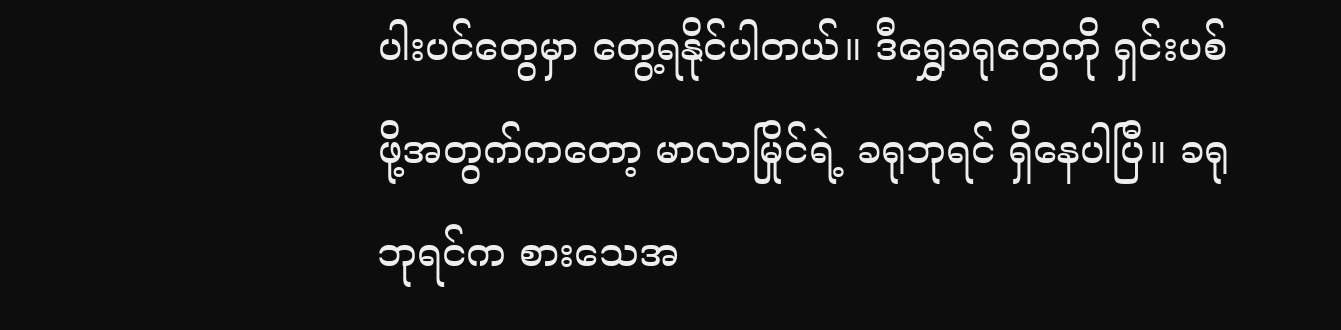ပါးပင်တွေမှာ တွေ့ရနိုင်ပါတယ်။ ဒီရွှေခရုတွေကို ရှင်းပစ်ဖို့အတွက်ကတော့ မာလာမြိုင်ရဲ့ ခရုဘုရင် ရှိနေပါပြီ။ ခရုဘုရင်က စားသေအ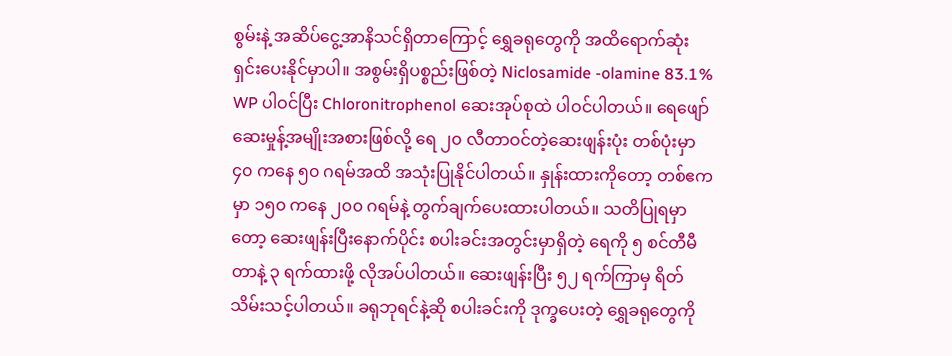စွမ်းနဲ့ အဆိပ်ငွေ့အာနိသင်ရှိတာကြောင့် ရွှေခရုတွေကို အထိရောက်ဆုံး ရှင်းပေးနိုင်မှာပါ။ အစွမ်းရှိပစ္စည်းဖြစ်တဲ့ Niclosamide -olamine 83.1% WP ပါဝင်ပြီး Chloronitrophenol ဆေးအုပ်စုထဲ ပါဝင်ပါတယ်။ ရေဖျော်ဆေးမှုန့်အမျိုးအစားဖြစ်လို့ ရေ ၂၀ လီတာဝင်တဲ့ဆေးဖျန်းပုံး တစ်ပုံးမှာ ၄၀ ကနေ ၅၀ ဂရမ်အထိ အသုံးပြုနိုင်ပါတယ်။ နှုန်းထားကိုတော့ တစ်ဧကမှာ ၁၅၀ ကနေ ၂၀၀ ဂရမ်နဲ့ တွက်ချက်ပေးထားပါတယ်။ သတိပြုရမှာတော့ ဆေးဖျန်းပြီးနောက်ပိုင်း စပါးခင်းအတွင်းမှာရှိတဲ့ ရေကို ၅ စင်တီမီတာနဲ့ ၃ ရက်ထားဖို့ လိုအပ်ပါတယ်။ ဆေးဖျန်းပြီး ၅၂ ရက်ကြာမှ ရိတ်သိမ်းသင့်ပါတယ်။ ခရုဘုရင်နဲ့ဆို စပါးခင်းကို ဒုက္ခပေးတဲ့ ရွှေခရုတွေကို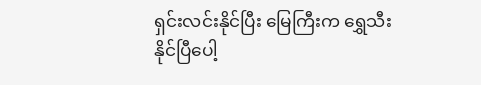ရှင်းလင်းနိုင်ပြီး မြေကြီးက ရွှေသီးနိုင်ပြီပေါ့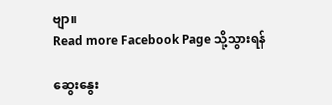ဗျာ။
Read more Facebook Page သို့သွားရန်

ဆွေးနွေး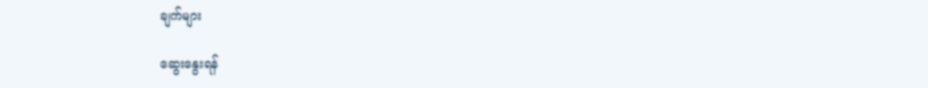ချက်များ

ဆွေးနွေးရန်